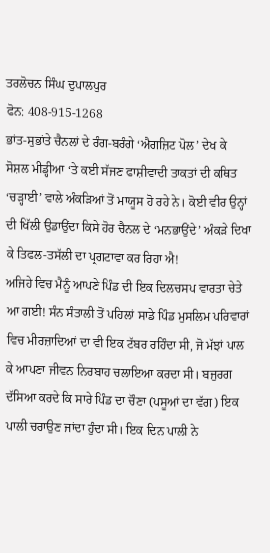ਤਰਲੋਚਨ ਸਿੰਘ ਦੁਪਾਲਪੁਰ
ਫੋਨ: 408-915-1268
ਭਾਂਤ-ਸੁਭਾਂਤੇ ਚੈਨਲਾਂ ਦੇ ਰੰਗ-ਬਰੰਗੇ ‘ਐਗਜ਼ਿਟ ਪੋਲ’ ਦੇਖ ਕੇ ਸੋਸ਼ਲ ਮੀਡ੍ਹੀਆ ‘ਤੇ ਕਈ ਸੱਜਣ ਫਾਸ਼ੀਵਾਦੀ ਤਾਕਤਾਂ ਦੀ ਕਥਿਤ ‘ਚੜ੍ਹਾਈ’ ਵਾਲੇ ਅੰਕੜਿਆਂ ਤੋਂ ਮਾਯੂਸ ਹੋ ਰਹੇ ਨੇ। ਕੋਈ ਵੀਰ ਉਨ੍ਹਾਂ ਦੀ ਖਿੱਲੀ ਉਡਾਉਂਦਾ ਕਿਸੇ ਹੋਰ ਚੈਨਲ ਦੇ ‘ਮਨਭਾਉਂਦੇ’ ਅੰਕੜੇ ਦਿਖਾ ਕੇ ਤਿਫਲ-ਤਸੱਲੀ ਦਾ ਪ੍ਰਗਟਾਵਾ ਕਰ ਰਿਹਾ ਐ!
ਅਜਿਹੇ ਵਿਚ ਮੈਨੂੰ ਆਪਣੇ ਪਿੰਡ ਦੀ ਇਕ ਦਿਲਚਸਪ ਵਾਰਤਾ ਚੇਤੇ ਆ ਗਈ! ਸੰਨ ਸੰਤਾਲੀ ਤੋਂ ਪਹਿਲਾਂ ਸਾਡੇ ਪਿੰਡ ਮੁਸਲਿਮ ਪਰਿਵਾਰਾਂ ਵਿਚ ਮੀਰਜ਼ਾਦਿਆਂ ਦਾ ਵੀ ਇਕ ਟੱਬਰ ਰਹਿੰਦਾ ਸੀ, ਜੋ ਮੱਝਾਂ ਪਾਲ ਕੇ ਆਪਣਾ ਜੀਵਨ ਨਿਰਬਾਹ ਚਲਾਇਆ ਕਰਦਾ ਸੀ। ਬਜੁਰਗ ਦੱਸਿਆ ਕਰਦੇ ਕਿ ਸਾਰੇ ਪਿੰਡ ਦਾ ਚੌਣਾ (ਪਸੂਆਂ ਦਾ ਵੱਗ) ਇਕ ਪਾਲੀ ਚਰਾਉਣ ਜਾਂਦਾ ਹੁੰਦਾ ਸੀ। ਇਕ ਦਿਨ ਪਾਲੀ ਨੇ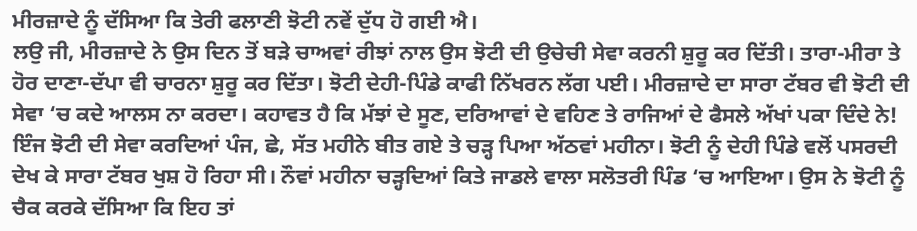ਮੀਰਜ਼ਾਦੇ ਨੂੰ ਦੱਸਿਆ ਕਿ ਤੇਰੀ ਫਲਾਣੀ ਝੋਟੀ ਨਵੇਂ ਦੁੱਧ ਹੋ ਗਈ ਐ।
ਲਉ ਜੀ, ਮੀਰਜ਼ਾਦੇ ਨੇ ਉਸ ਦਿਨ ਤੋਂ ਬੜੇ ਚਾਅਵਾਂ ਰੀਝਾਂ ਨਾਲ ਉਸ ਝੋਟੀ ਦੀ ਉਚੇਚੀ ਸੇਵਾ ਕਰਨੀ ਸ਼ੁਰੂ ਕਰ ਦਿੱਤੀ। ਤਾਰਾ-ਮੀਰਾ ਤੇ ਹੋਰ ਦਾਣਾ-ਦੱਪਾ ਵੀ ਚਾਰਨਾ ਸ਼ੁਰੂ ਕਰ ਦਿੱਤਾ। ਝੋਟੀ ਦੇਹੀ-ਪਿੰਡੇ ਕਾਫੀ ਨਿੱਖਰਨ ਲੱਗ ਪਈ। ਮੀਰਜ਼ਾਦੇ ਦਾ ਸਾਰਾ ਟੱਬਰ ਵੀ ਝੋਟੀ ਦੀ ਸੇਵਾ ‘ਚ ਕਦੇ ਆਲਸ ਨਾ ਕਰਦਾ। ਕਹਾਵਤ ਹੈ ਕਿ ਮੱਝਾਂ ਦੇ ਸੂਣ, ਦਰਿਆਵਾਂ ਦੇ ਵਹਿਣ ਤੇ ਰਾਜਿਆਂ ਦੇ ਫੈਸਲੇ ਅੱਖਾਂ ਪਕਾ ਦਿੰਦੇ ਨੇ! ਇੰਜ ਝੋਟੀ ਦੀ ਸੇਵਾ ਕਰਦਿਆਂ ਪੰਜ, ਛੇ, ਸੱਤ ਮਹੀਨੇ ਬੀਤ ਗਏ ਤੇ ਚੜ੍ਹ ਪਿਆ ਅੱਠਵਾਂ ਮਹੀਨਾ। ਝੋਟੀ ਨੂੰ ਦੇਹੀ ਪਿੰਡੇ ਵਲੋਂ ਪਸਰਦੀ ਦੇਖ ਕੇ ਸਾਰਾ ਟੱਬਰ ਖੁਸ਼ ਹੋ ਰਿਹਾ ਸੀ। ਨੌਵਾਂ ਮਹੀਨਾ ਚੜ੍ਹਦਿਆਂ ਕਿਤੇ ਜਾਡਲੇ ਵਾਲਾ ਸਲੋਤਰੀ ਪਿੰਡ ‘ਚ ਆਇਆ। ਉਸ ਨੇ ਝੋਟੀ ਨੂੰ ਚੈਕ ਕਰਕੇ ਦੱਸਿਆ ਕਿ ਇਹ ਤਾਂ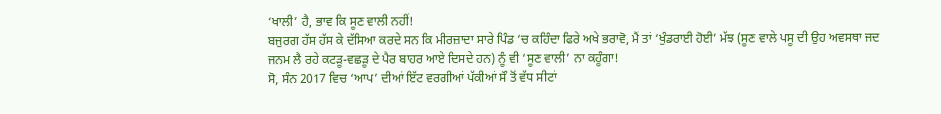‘ਖਾਲੀ’ ਹੈ, ਭਾਵ ਕਿ ਸੂਣ ਵਾਲੀ ਨਹੀਂ!
ਬਜੁਰਗ ਹੱਸ ਹੱਸ ਕੇ ਦੱਸਿਆ ਕਰਦੇ ਸਨ ਕਿ ਮੀਰਜ਼ਾਦਾ ਸਾਰੇ ਪਿੰਡ ‘ਚ ਕਹਿੰਦਾ ਫਿਰੇ ਅਖੇ ਭਰਾਵੋ, ਮੈਂ ਤਾਂ ‘ਖੁੰਡਰਾਈ ਹੋਈ’ ਮੱਝ (ਸੂਣ ਵਾਲੇ ਪਸੂ ਦੀ ਉਹ ਅਵਸਥਾ ਜਦ ਜਨਮ ਲੈ ਰਹੇ ਕਟੜੂ-ਵਛੜੂ ਦੇ ਪੈਰ ਬਾਹਰ ਆਏ ਦਿਸਦੇ ਹਨ) ਨੂੰ ਵੀ ‘ਸੂਣ ਵਾਲੀ’ ਨਾ ਕਹੂੰਗਾ!
ਸੋ, ਸੰਨ 2017 ਵਿਚ ‘ਆਪ’ ਦੀਆਂ ਇੱਟ ਵਰਗੀਆਂ ਪੱਕੀਆਂ ਸੌ ਤੋਂ ਵੱਧ ਸੀਟਾਂ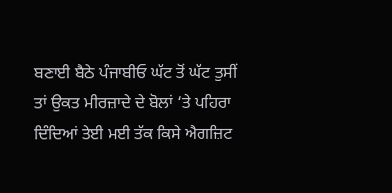ਬਣਾਈ ਬੈਠੇ ਪੰਜਾਬੀਓ ਘੱਟ ਤੋਂ ਘੱਟ ਤੁਸੀਂ ਤਾਂ ਉਕਤ ਮੀਰਜ਼ਾਦੇ ਦੇ ਬੋਲਾਂ ‘ਤੇ ਪਹਿਰਾ ਦਿੰਦਿਆਂ ਤੇਈ ਮਈ ਤੱਕ ਕਿਸੇ ਐਗਜ਼ਿਟ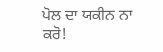ਪੋਲ ਦਾ ਯਕੀਨ ਨਾ ਕਰੋ!